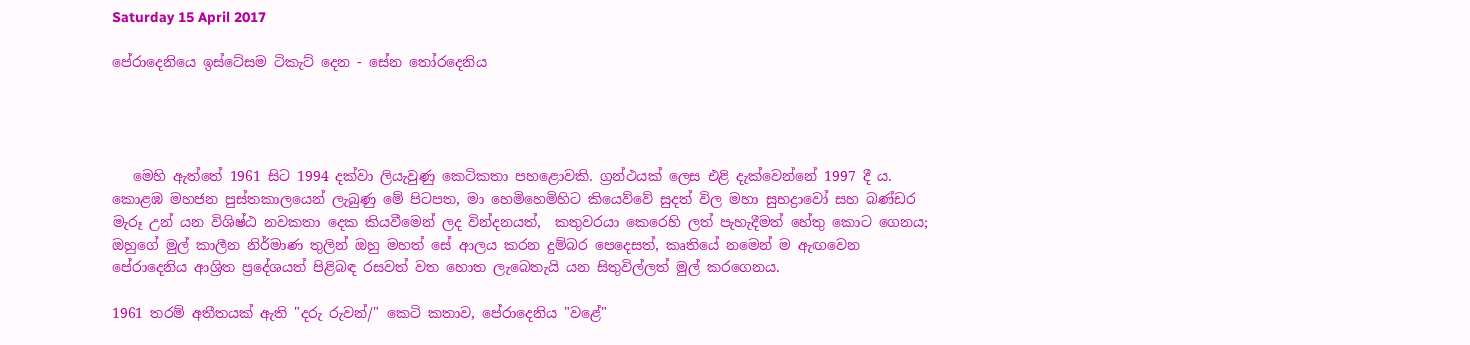Saturday 15 April 2017

පේරාදෙනියෙ ඉස්ටේසම ටිකැට් දෙන - සේන තෝරදෙනිය




   මෙහි ඇත්තේ 1961 සිට 1994 දක්වා ලියැවුණු කෙටිකතා පහළොවකි. ග්‍රන්ථයක් ලෙස එළි දැක්වෙන්නේ 1997 දී ය. කොළඹ මහජන පුස්තකාලයෙන් ලැබුණු මේ පිටපත, මා හෙමිහෙමිහිට කියෙව්වේ සුදත් විල මහා සුභද්‍රාවෝ සහ බණ්ඩර මැරූ උන් යන විශිෂ්ඨ නවකතා දෙක කියවීමෙන් ලද වින්දනයත්,  කතුවරයා කෙරෙහි ලත් පැහැදීමත් හේතු කොට ගෙනය;  ඔහුගේ මුල් කාලීන නිර්මාණ තුලින් ඔහු මහත් සේ ආලය කරන දුම්බර පෙදෙසත්, කෘතියේ නමෙන් ම ඇඟවෙන පේරාදෙනිය ආශ්‍රිත ප්‍රදේශයත් පිළිබඳ රසවත් වත හොත ලැබෙතැයි යන සිතුවිල්ලත් මුල් කරගෙනය.

1961 තරම් අතීතයක් ඇති "දරු රුවන්/" කෙටි කතාව, පේරාදෙනිය "වළේ"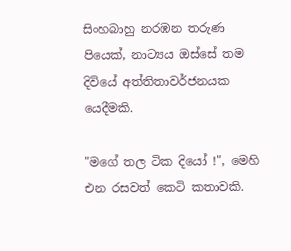සිංහබාහු නරඹන තරුණ පියෙක්, නාට්‍යය ඔස්සේ තම දිවියේ අත්තිතාවර්ජනයක යෙදීමකි.

"මගේ තල ටික දියෝ !", මෙහි එන රසවත් කෙටි කතාවකි.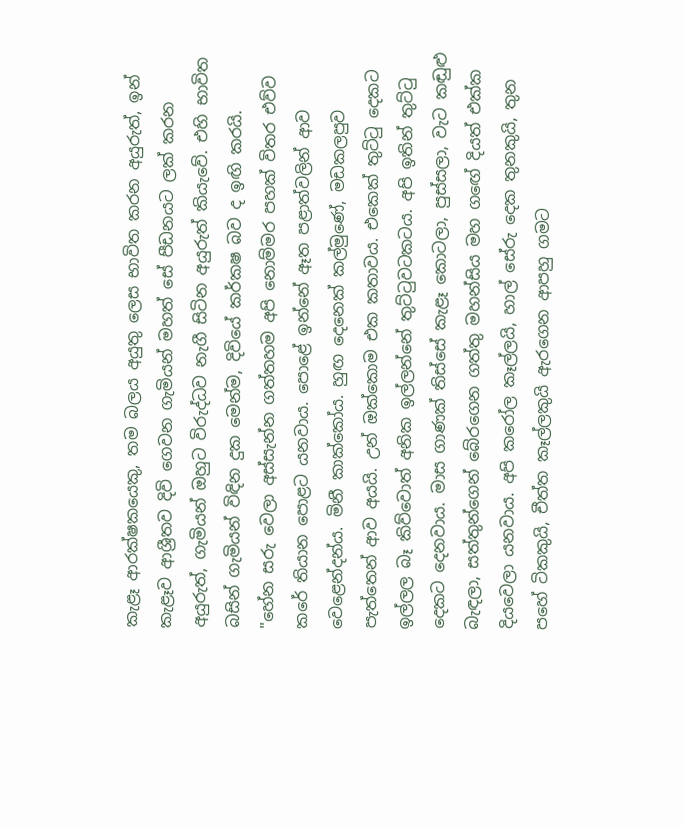කැළෑ ආරක්ෂකයෙකු, තම බලය අයුතු ලෙස භාවිත කරන අයුරුත්, ඉන් කැළෑව ආශ්‍රීතව දිවි ගෙවන ගැමියන් මහත් සේ පීඩනයට ලක් කරන අයුරුත්, ගැමියන් ඔහුට විරුද්ධව නැගී සිටින අයුරුත් කියැවේ. එහි භාවිත බසින් ගැමියන් විඳින දුක මෙන්ම, දිවියේ කර්කෂ බව ද ඉඟි කරයි.
"හේන සරු වෙලා අස්සැන්න ගත්තහම අපි නොම්මර පහක් විතර එව්ව කරේ තියාන පොළට යනවාය. පොළේ ඉන්නේ ඈත පළාත්වලින් ආව වෙළෙන්දන්ය. මිනී කාක්කෝය. හුඟ දෙනෙක් කල්මුණේ, මඩකලපුව පැත්තෙන් ආව අයයි. උන් ඔක්කොම එක කතාවය. එකෙක් තුට්ටු දෙකට ඉල්ලල බෑ කිව්වොත් අනික ඉල්ලන්නේ තුට්ටුවටකටය. අපි ඉතින් තුට්ටු දෙකට දෙනවාය. මාස ගාණක් තිස්සේ කැළෑ කොටලා, පුස්සලා, වැට කඬුළු බැඳලා, සත්තුන්ගෙන් බේරගෙන ගත්තු මහන්සිය මහ ගඟේ දියත් එක්ක දියවෙලා යනවාය. අපි කරෝල කෑල්ලයි, හාල් සේරු දෙක තුනකුයි, තුන පහේ ටිකකුයි, චීත්ත කෑල්ලකුයි ඇරගෙන ආපහු ගමට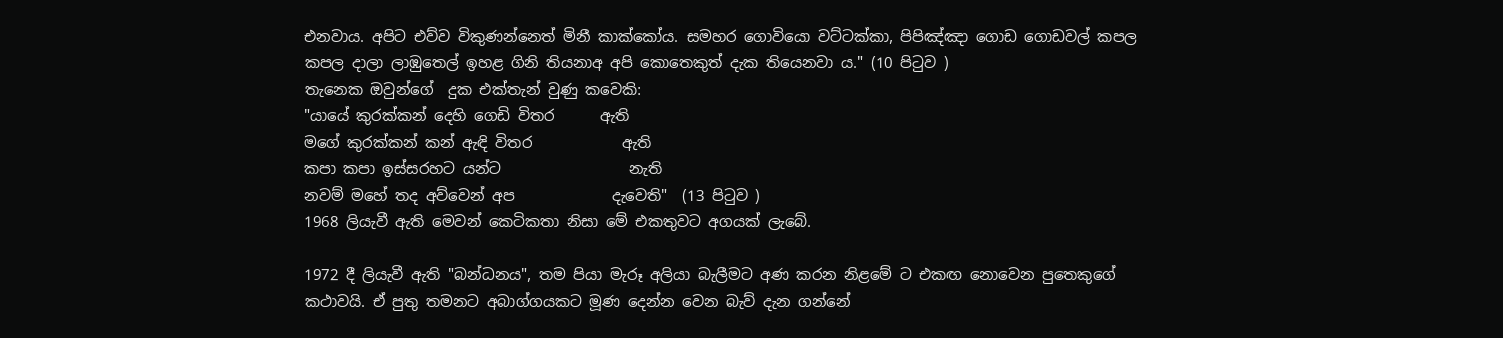එනවාය. අපිට එව්ව විකුණන්නෙත් මිනී කාක්කෝය. සමහර ගොවියො වට්ටක්කා, පිපිඤ්ඤා ගොඩ ගොඩවල් කපල කපල දාලා ලාඹුතෙල් ඉහළ ගිනි තියනාඅ අපි කොතෙකුත් දැක තියෙනවා ය." (10 පිටුව )
තැනෙක ඔවුන්ගේ  දුක එක්තැන් වුණු කවෙකි:
"යායේ කුරක්කන් දෙහි ගෙඩි විතර      ඇති
මගේ කුරක්කන් කන් ඇඳි විතර            ඇති
කපා කපා ඉස්සරහට යන්ට                 නැති
නවම් මහේ තද අව්වෙන් අප             දැවෙති"  (13 පිටුව )
1968 ලියැවී ඇති මෙවන් කෙටිකතා නිසා මේ එකතුවට අගයක් ලැබේ.

1972 දී ලියැවී ඇති "බන්ධනය", තම පියා මැරූ අලියා බැලීමට අණ කරන නිළමේ ට එකඟ නොවෙන පුතෙකුගේ කථාවයි. ඒ පුතු තමනට අබාග්ගයකට මූණ දෙන්න වෙන බැව් දැන ගන්නේ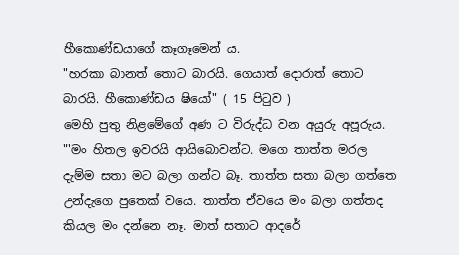හීකොණ්ඩයාගේ කෑගෑමෙන් ය.
"හරකා බානත් තොට බාරයි. ගෙයාත් දොරාත් තොට බාරයි. හීකොණ්ඩය ෂියෝ" ( 15 පිටුව )
මෙහි පුතු නිළමේගේ අණ ට විරුද්ධ වන අයුරු අපූරුය.
"'මං හිතල ඉවරයි ආයිබොවන්ට. මගෙ තාත්ත මරල දැම්ම සතා මට බලා ගන්ට බෑ. තාත්ත සතා බලා ගත්තෙ උන්දැගෙ පුතෙක් වයෙ. තාත්ත ඒවයෙ මං බලා ගත්තද කියල මං දන්නෙ නෑ. මාත් සතාට ආදරේ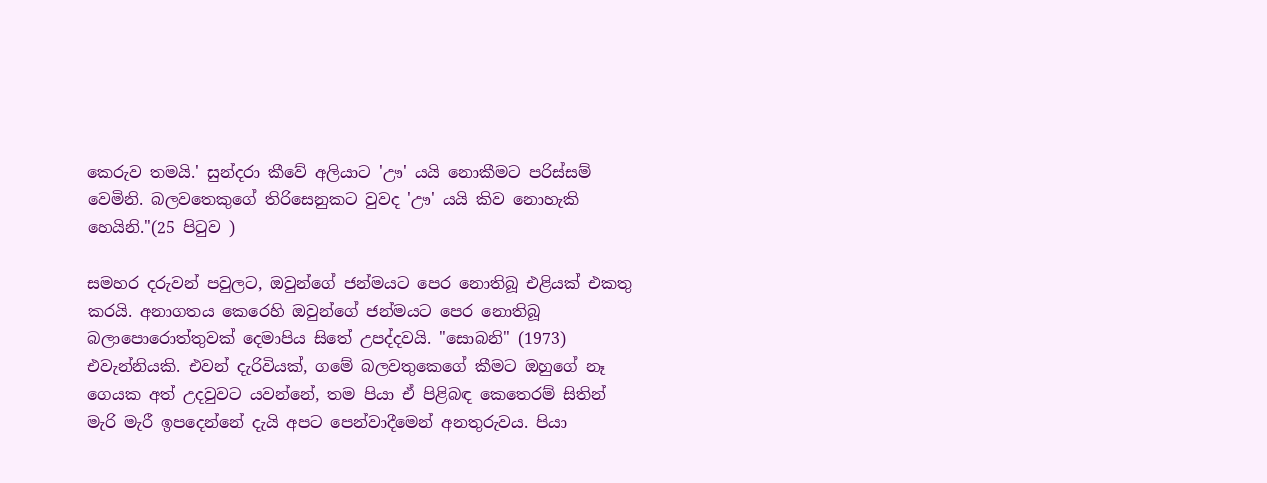කෙරුව තමයි.' සුන්දරා කීවේ අලියාට 'ඌ' යයි නොකීමට පරිස්සම් වෙමිනි. බලවතෙකුගේ තිරිසෙනුකට වුවද 'ඌ' යයි කිව නොහැකි හෙයිනි."(25 පිටුව )

සමහර දරුවන් පවුලට, ඔවුන්ගේ ජන්මයට පෙර නොතිබූ එළියක් එකතු කරයි. අනාගතය කෙරෙහි ඔවුන්ගේ ජන්මයට පෙර නොතිබූ බලාපොරොත්තුවක් දෙමාපිය සිතේ උපද්දවයි. "සොබනි" (1973)  එවැන්නියකි. එවන් දැරිවියක්, ගමේ බලවතුකෙගේ කීමට ඔහුගේ නෑ ගෙයක අත් උදවුවට යවන්නේ, තම පියා ඒ පිළිබඳ කෙතෙරම් සිතින් මැරි මැරී ඉපදෙන්නේ දැයි අපට පෙන්වාදීමෙන් අනතුරුවය. පියා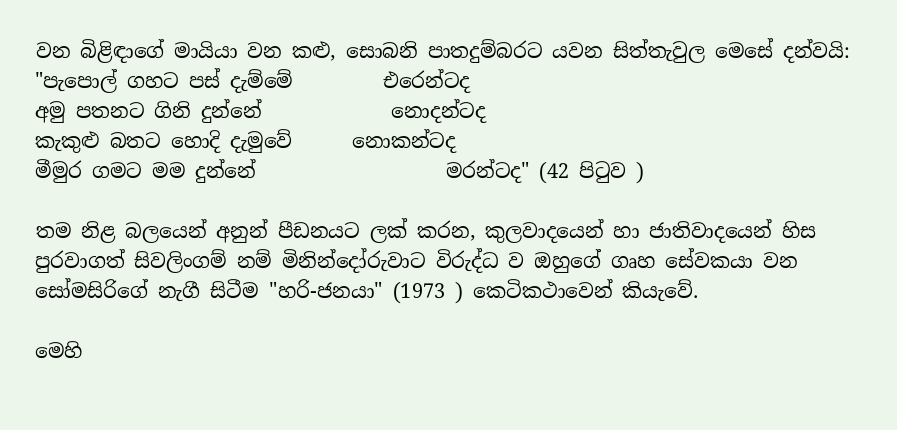වන බිළිඳාගේ මායියා වන කළු, සොබනි පාතදුම්බරට යවන සිත්තැවුල මෙසේ දන්වයි:
"පැපොල් ගහට පස් දැම්මේ         එරෙන්ටද
අමු පතනට ගිනි දුන්නේ             නොදන්ටද
කැකුළු බතට හොදි දැමුවේ      නොකන්ටද
මීමුර ගමට මම දුන්නේ                   මරන්ටද" (42 පිටුව )

තම නිළ බලයෙන් අනුන් පීඩනයට ලක් කරන, කුලවාදයෙන් හා ජාතිවාදයෙන් හිස පුරවාගත් සිවලිංගම් නම් මිනින්දෝරුවාට විරුද්ධ ව ඔහුගේ ගෘහ සේවකයා වන සෝමසිරිගේ නැගී සිටීම "හරි-ජනයා" (1973 ) කෙටිකථාවෙන් කියැවේ.

මෙහි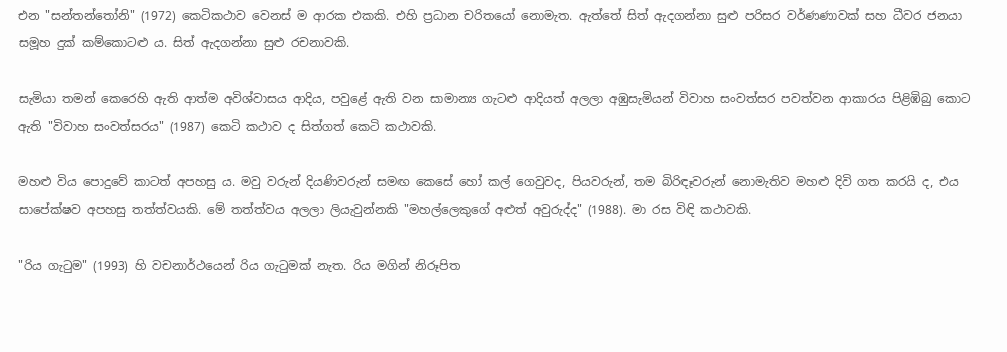එන "සන්තන්තෝනි" (1972) කෙටිකථාව වෙනස් ම ආරක එකකි. එහි ප්‍රධාන චරිතයෝ නොමැත. ඇත්තේ සිත් ඇදගන්නා සුළු පරිසර වර්ණණාවක් සහ ධීවර ජනයා සමූහ දුක් කම්කොටළු ය. සිත් ඇදගන්නා සුළු රචනාවකි.

සැමියා තමන් කෙරෙහි ඇති ආත්ම අවිශ්වාසය ආදිය, පවුළේ ඇති වන සාමාන්‍ය ගැටළු ආදියත් අලලා අඹුසැමියන් විවාහ සංවත්සර පවත්වන ආකාරය පිළිඹිබු කොට ඇති "විවාහ සංවත්සරය" (1987) කෙටි කථාව ද සිත්ගත් කෙටි කථාවකි.

මහළු විය පොදුවේ කාටත් අපහසු ය. මවු වරුන් දියණිවරුන් සමඟ කෙසේ හෝ කල් ගෙවුවද, පියවරුන්, තම බිරිඳෑවරුන් නොමැතිව මහළු දිවි ගත කරයි ද, එය සාපේක්ෂව අපහසු තත්ත්වයකි. මේ තත්ත්වය අලලා ලියැවුන්නකි "මහල්ලෙකුගේ අළුත් අවුරුද්ද" (1988). මා රස විඳි කථාවකි.

"රිය ගැටුම" (1993) හි වචනාර්ථයෙන් රිය ගැටුමක් නැත. රිය මගින් නිරූපිත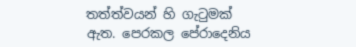තත්ත්වයන් හි ගැටුමක් ඇත. පෙරකල පේරාදෙනිය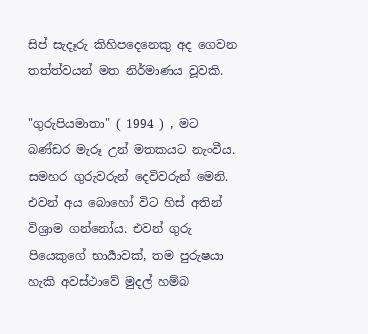සිප් සැදෑරු කිහිපදෙනෙකු අද ගෙවන තත්ත්වයන් මත නිර්මාණය වූවකි.

"ගුරුපියමාතා" ( 1994 ) , මට බණ්ඩර මැරූ උන් මතකයට නැංවීය. සමහර ගුරුවරුන් දෙවිවරුන් මෙනි. එවන් අය බොහෝ විට හිස් අතින් විශ්‍රාම ගන්නෝය. එවන් ගුරු පියෙකුගේ භාර්‍යාවක්, තම පුරුෂයා හැකි අවස්ථාවේ මුදල් හම්බ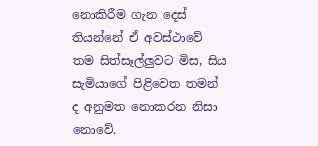නොකිරීම ගැන දෙස් තියන්නේ ඒ අවස්ථාවේ තම සිත්සෑල්ලුවට මිස, සිය සැමියාගේ පිළිවෙත තමන් ද අනුමත නොකරන නිසා නොවේ.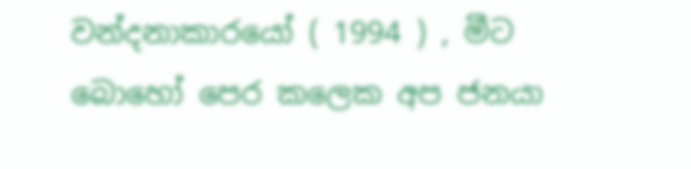වන්දනාකාරයෝ ( 1994 ) , මීට බොහෝ පෙර කලෙක අප ජනයා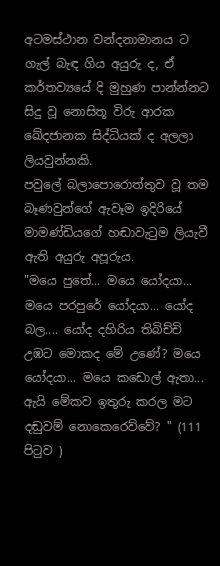අටමස්ථාන වන්දනාමානය ට ගැල් බැඳ ගිය අයුරු ද, ඒ කර්තව්‍යයේ දි මුහුණ පාන්න්නට සිදු වූ නොසිතූ විරු ආරක ඛේදජානක සිද්ධියක් ද අලලා ලියවුන්නකි.
පවුලේ බලාපොරොත්තුව වූ තම බෑණවුන්ගේ ඇවෑම ඉදිරියේ මාමණ්ඩියගේ හඬාවැටුම ලියැවී ඇති අයුරු අපූරුය.
"මයෙ පුතේ... මයෙ යෝදයා... මයෙ පරපුරේ යෝදයා... යෝද බල.... යෝද දහිරිය තිබිච්චි උඹට මොකද මේ උණේ? මයෙ යෝදයා... මයෙ කඩොල් ඇතා...  ඇයි මේකව ඉතුරු කරල මට දඬුවම් නොකෙරෙව්වේ? " (111 පිටුව )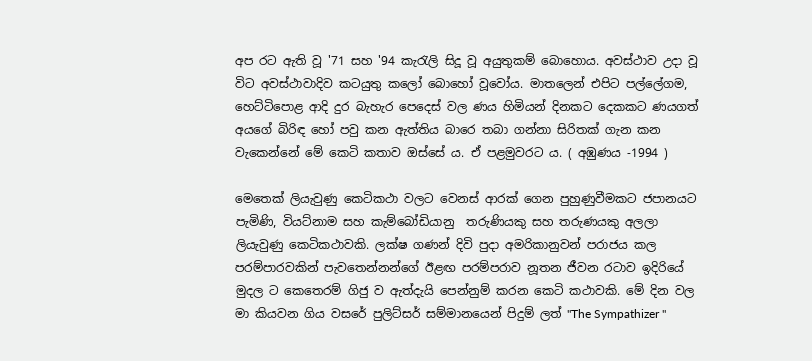අප රට ඇති වූ '71 සහ '94 කැරැලි සිදූ වූ අයුතුකම් බොහොය. අවස්ථාව උදා වූ විට අවස්ථාවාදිව කටයුතු කලෝ බොහෝ වූවෝය. මාතලෙන් එපිට පල්ලේගම, හෙට්ටිපොළ ආදි දුර බැහැර පෙදෙස් වල ණය හිමියන් දිනකට දෙකකට ණයගත් අයගේ බිරිඳ හෝ පවු කන ඇත්තිය බාරෙ තබා ගන්නා සිරිතක් ගැන කන වැකෙන්නේ මේ කෙටි කතාව ඔස්සේ ය. ඒ පළමුවරට ය. ( අඹුණය -1994 )

මෙතෙක් ලියැවුණු කෙටිකථා වලට වෙනස් ආරක් ගෙන පුහුණුවීමකට ජපානයට පැමිණි, වියට්නාම සහ කැම්බෝඩියානු  තරුණියකු සහ තරුණයකු අලලා ලියැවුණු කෙටිකථාවකි. ලක්ෂ ගණන් දිවි පුදා අමරිකානුවන් පරාජය කල පරම්පාරවකින් පැවතෙන්නන්ගේ ඊළඟ පරම්පරාව නූතන ජීවන රටාව ඉදිරියේ මුදල ට කෙතෙරම් ගිජු ව ඇත්දැයි පෙන්නුම් කරන කෙටි කථාවකි. මේ දින වල මා කියවන ගිය වසරේ පුලිට්සර් සම්මානයෙන් පිදුම් ලත් "The Sympathizer "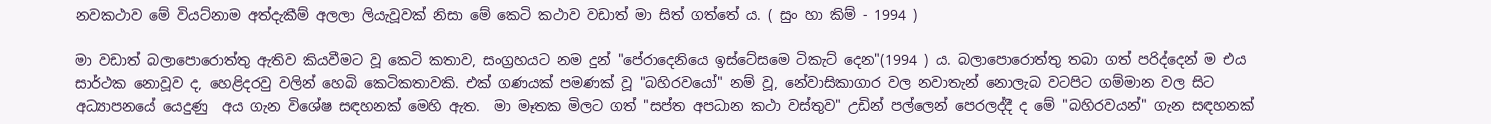නවකථාව මේ වියට්නාම අත්දැකීම් අලලා ලියැවූවක් නිසා මේ කෙටි කථාව වඩාත් මා සිත් ගත්තේ ය. ( සුං හා කිම් - 1994 )

මා වඩාත් බලාපොරොත්තු ඇතිව කියවීමට වූ කෙටි කතාව, සංග්‍රහයට නම දුන් "පේරාදෙනියෙ ඉස්ටේසමෙ ටිකැට් දෙන"(1994 ) ය. බලාපොරොත්තු තබා ගත් පරිද්දෙන් ම එය සාර්ථක නොවූව ද, හෙළිදරවු වලින් හෙබි කෙටිකතාවකි. එක් ගණයක් පමණක් වූ "බහිරවයෝ" නම් වූ, නේවාසිකාගාර වල නවාතැන් නොලැබ වටපිට ගම්මාන වල සිට අධ්‍යාපනයේ යෙදුණු  අය ගැන විශේෂ සඳහනක් මෙහි ඇත.  මා මෑතක මිලට ගත් "සප්ත අපධාන කථා වස්තුව" උඩින් පල්ලෙන් පෙරලද්දී ද මේ "බහිරවයන්" ගැන සඳහනක්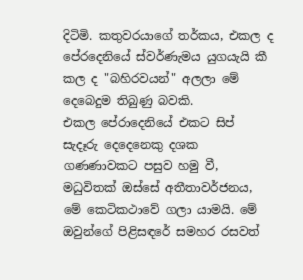දිටිමි. කතුවරයාගේ තර්කය, එකල ද පේරදෙනියේ ස්වර්ණැමය යුගයැයි කී කල ද "බහිරවයන්" අලලා මේ දෙබෙදුම තිබුණු බවකි.
එකල පේරාදෙනියේ එකට සිප් සැදෑරු දෙදෙනෙකු දශක ගණණාවකට පසුව හමු වී, මධුවිතක් ඔස්සේ අතීතාවර්ජනය, මේ කෙටිකථාවේ ගලා යාමයි. මේ ඔවුන්ගේ පිළිසඳරේ සමහර රසවත්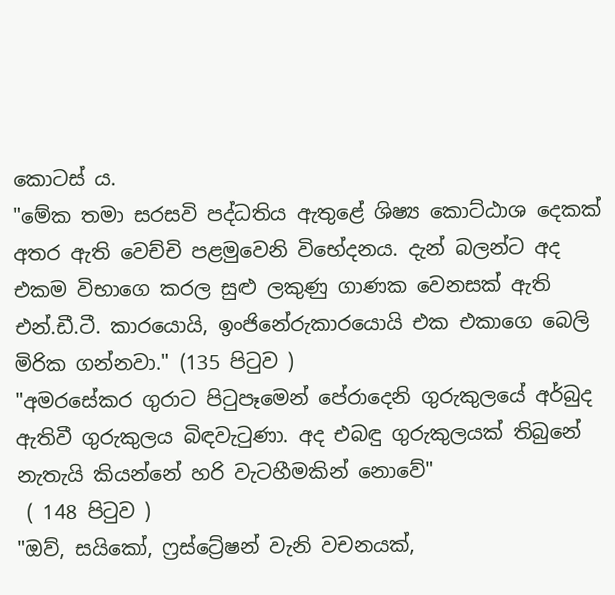කොටස් ය.
"මේක තමා සරසවි පද්ධතිය ඇතුළේ ශිෂ්‍ය කොට්ඨාශ දෙකක් අතර ඇති වෙච්චි පළමුවෙනි විභේදනය. දැන් බලන්ට අද එකම විභාගෙ කරල සුළු ලකුණු ගාණක වෙනසක් ඇති එන්.ඩී.ටී. කාරයොයි, ඉංජිනේරුකාරයොයි එක එකාගෙ බෙලි මිරික ගන්නවා." (135 පිටුව )
"අමරසේකර ගුරාට පිටුපෑමෙන් පේරාදෙනි ගුරුකුලයේ අර්බුද ඇතිවී ගුරුකුලය බිඳවැටුණා. අද එබඳු ගුරුකුලයක් තිබුනේ නැතැයි කියන්නේ හරි වැටහීමකින් නොවේ"
 ( 148 පිටුව )
"ඔව්, සයිකෝ, ෆ්‍රස්ට්‍රේෂන් වැනි වචනයක්,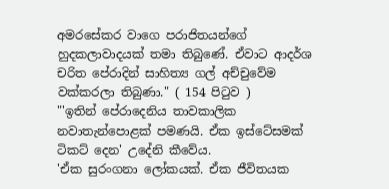අමරසේකර වාගෙ පරාජිතයන්ගේ හුදකලාවාදයක් තමා තිබුණේ. ඒවාට ආදර්ශ චරිත පේරාදින් සාහිත්‍ය ගල් අච්චුවේම වක්කරලා තිබුණා." ( 154 පිටුව )
"'ඉතින් පේරාදෙනිය තාවකාලික නවාතැන්පොළක් පමණයි. ඒක ඉස්ටේසමක් ටිකට් දෙන' උදේනි කීවේය.
'ඒක සුරංගනා ලෝකයක්. ඒක ජීවිතයක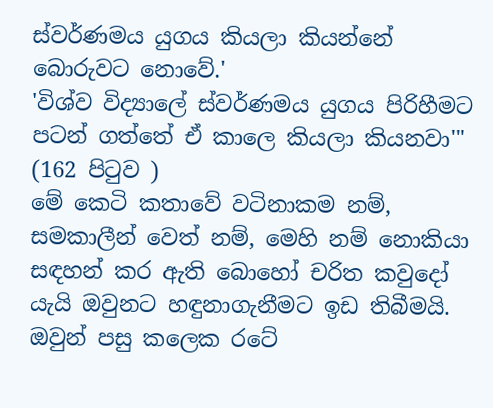ස්වර්ණමය යුගය කියලා කියන්නේ බොරුවට නොවේ.'
'විශ්ව විද්‍යාලේ ස්වර්ණමය යුගය පිරිහීමට පටන් ගත්තේ ඒ කාලෙ කියලා කියනවා'" (162 පිටුව )
මේ කෙටි කතාවේ වටිනාකම නම්, සමකාලීන් වෙත් නම්, මෙහි නම් නොකියා සඳහන් කර ඇති බොහෝ චරිත කවුදෝ යැයි ඔවුනට හඳුනාගැනීමට ඉඩ තිබීමයි. ඔවුන් පසු කලෙක රටේ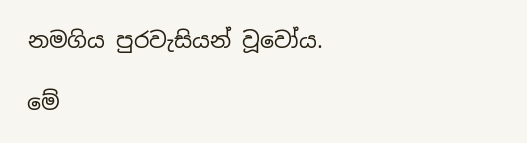නමගිය පුරවැසියන් වූවෝය.

මේ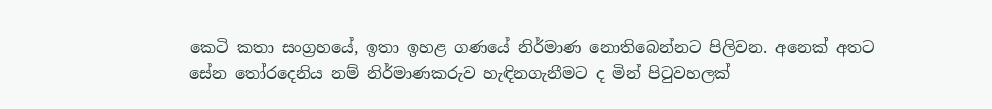කෙටි කතා සංග්‍රහයේ, ඉතා ඉහළ ගණ‍යේ නිර්මාණ නොතිබෙන්නට පිලිවන. අනෙක් අතට සේන තෝරදෙනිය නම් නිර්මාණකරුව හැඳිනගැනීමට ද මින් පිටුවහලක්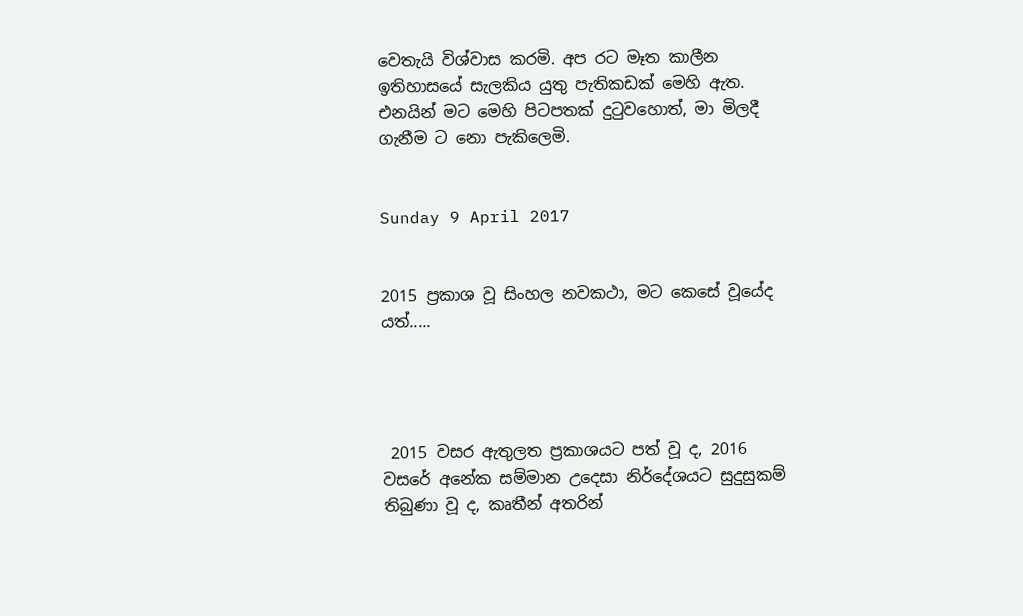වෙතැයි විශ්වාස කරමි. අප රට මෑත කාලීන ඉතිහාසයේ සැලකිය යුතු පැතිකඩක් මෙහි ඇත. එනයින් මට මෙහි පිටපතක් දුටුවහොත්, මා මිලදී ගැනීම ට නො පැකිලෙමි.


Sunday 9 April 2017


2015 ප්‍රකාශ වූ සිංහල නවකථා, මට කෙසේ වූයේද යත්.....




 2015 වසර ඇතුලත ප්‍රකාශයට පත් වූ ද, 2016 වසරේ අනේක සම්මාන උදෙසා නිර්දේශයට සුදුසුකම් තිබුණා වූ ද, කෘතීන් අතරින්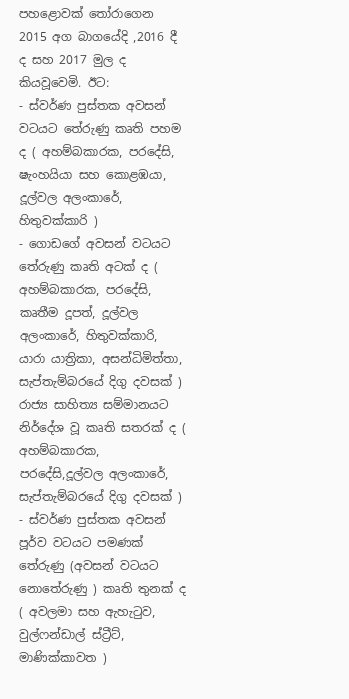පහළොවක් තෝරාගෙන 2015 අග බාගයේදි ,2016 දී ද සහ 2017 මුල ද කියවූවෙමි. ඊට:
- ස්වර්ණ පුස්තක අවසන් වටයට තේරුණු කෘති පහම ද ( අහම්බකාරක, පරදේසි, ෂැංහයියා සහ කොළඹයා, දූල්වල අලංකාරේ, හිතුවක්කාරි )
- ගොඩගේ අවසන් වටයට තේරුණු කෘති අටක් ද ( අහම්බකාරක, පරදේසි, කෘතීම දූපත්, දූල්වල අලංකාරේ, හිතුවක්කාරි, යාරා යාත්‍රිකා, අසන්ධිමිත්තා,  සැප්තැම්බරයේ දිගු දවසක් )
රාජ්‍ය සාහිත්‍ය සම්මානයට නිර්දේශ වූ කෘති සතරක් ද ( අහම්බකාරක, පරදේසි,දූල්වල අලංකාරේ, සැප්තැම්බරයේ දිගු දවසක් )
- ස්වර්ණ පුස්තක අවසන් පූර්ව වටයට පමණක් තේරුණු (අවසන් වටයට නොතේරුණු ) කෘති තුනක් ද ( අවලමා සහ ඇහැටුව, වුල්ෆන්ඩාල් ස්ට්‍රීට්, මාණික්කාවත )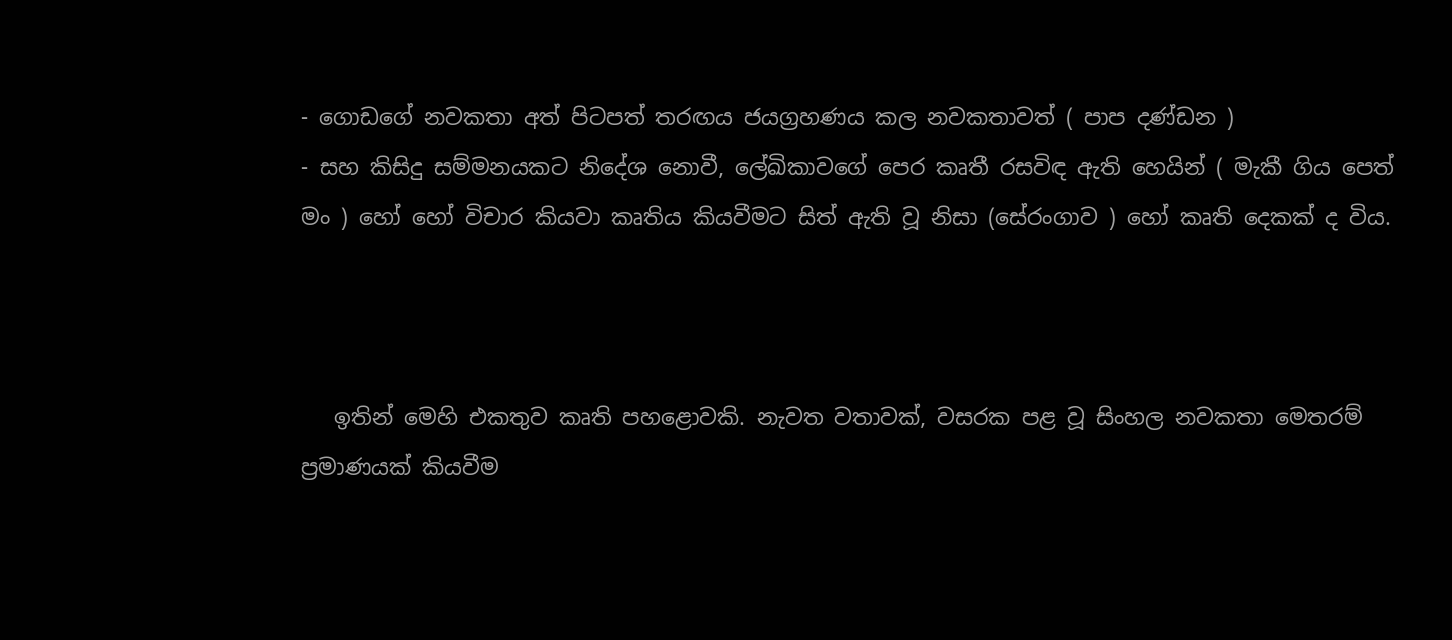- ගොඩගේ නවකතා අත් පිටපත් තරඟය ජයග්‍රහණය කල නවකතාවත් ( පාප දණ්ඩන )
- සහ කිසිදු සම්මනයකට නිදේශ නොවී, ලේඛිකාවගේ පෙර කෘතී රසවිඳ ඇති හෙයින් ( මැකී ගිය පෙත් මං ) හෝ හෝ විචාර කියවා කෘතිය කියවීමට සිත් ඇති වූ නිසා (සේරංගාව ) හෝ කෘති දෙකක් ද විය.



   ඉතින් මෙහි එකතුව කෘති පහළොවකි. නැවත වතාවක්, වසරක පළ වූ සිංහල නවකතා මෙතරම් ප්‍රමාණයක් කියවීම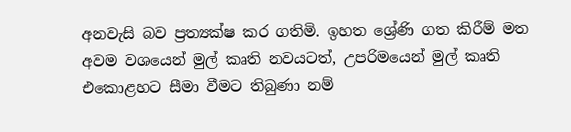අනවැසි බව ප්‍රත්‍යක්ෂ කර ගතිමි. ඉහත ශ්‍රේණි ගත කිරීම් මත අවම වශයෙන් මුල් කෘති නවයටත්, උපරිමයෙන් මුල් කෘති එකොළහට සීමා වීමට තිබුණා නම්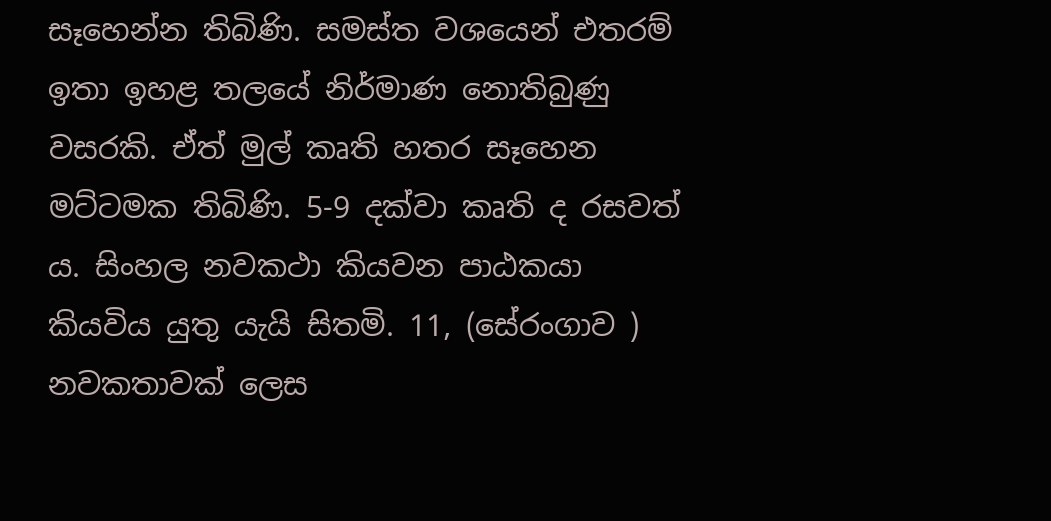සෑහෙන්න තිබිණි. සමස්ත වශයෙන් එතරම් ඉතා ඉහළ තලයේ නිර්මාණ නොතිබුණු වසරකි. ඒත් මුල් කෘති හතර සෑහෙන මට්ටමක තිබිණි. 5-9 දක්වා කෘති ද රසවත් ය. සිංහල නවකථා කියවන පාඨකයා කියවිය යුතු යැයි සිතමි. 11, (සේරංගාව ) නවකතාවක් ලෙස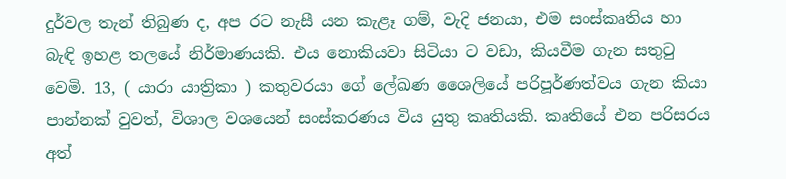දුර්වල තැන් තිබුණ ද, අප රට නැසී යන කැළෑ ගම්, වැදි ජනයා, එම සංස්කෘතිය හා බැඳි ඉහළ තලයේ නිර්මාණයකි. එය නොකියවා සිටියා ට වඩා, කියවීම ගැන සතුටු වෙමි. 13, ( යාරා යාත්‍රිකා ) කතුවරයා ගේ ලේඛණ ශෛලියේ පරිපූර්ණත්වය ගැන කියා පාන්නක් වුවත්, විශාල වශයෙන් සංස්කරණය විය යුතු කෘතියකි. කෘතියේ එන පරිසරය අත්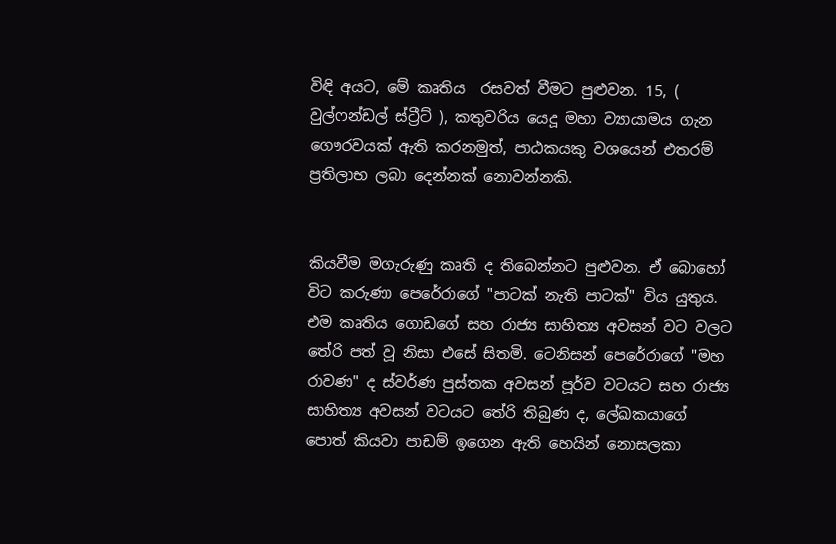විඳි අයට, මේ කෘතිය  රසවත් වීමට පුළුවන. 15, ( වුල්ෆන්ඩල් ස්ට්‍රීට් ), කතුවරිය යෙදූ මහා ව්‍යායාමය ගැන ගෞරවයක් ඇති කරනමුත්, පාඨකයකු වශයෙන් එතරම් ප්‍රතිලාභ ලබා දෙන්නක් නොවන්නකි.


කියවීම මගැරුණු කෘති ද තිබෙන්නට පුළුවන. ඒ බොහෝ විට කරුණා පෙරේරාගේ "පාටක් නැති පාටක්" විය යුතුය. එම කෘතිය ගොඩගේ සහ රාජ්‍ය සාහිත්‍ය අවසන් වට වලට තේරි පත් වූ නිසා එසේ සිතමි. ටෙනිසන් පෙරේරාගේ "මහ රාවණ" ද ස්වර්ණ පුස්තක අවසන් පූර්ව වටයට සහ රාජ්‍ය සාහිත්‍ය අවසන් වටයට තේරි තිබුණ ද, ලේඛකයාගේ පොත් කියවා පාඩම් ඉගෙන ඇති හෙයින් නොසලකා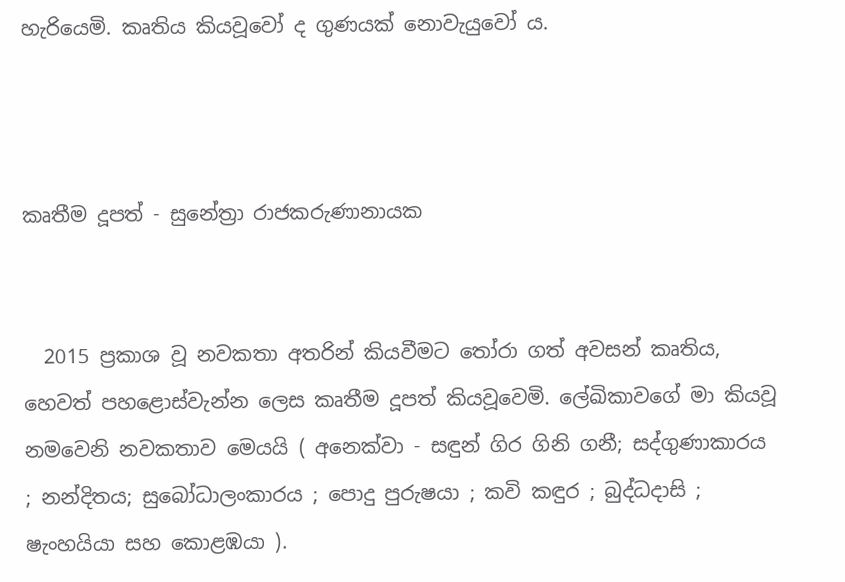හැරියෙමි. කෘතිය කියවූවෝ ද ගුණයක් නොවැයුවෝ ය.



කෘතීම දූපත් - සුනේත්‍රා රාජකරුණානායක


  2015 ප්‍රකාශ වූ නවකතා අතරින් කියවීමට තෝරා ගත් අවසන් කෘතිය, හෙවත් පහළොස්වැන්න ලෙස කෘතීම දූපත් කියවූවෙමි. ලේඛිකාවගේ මා කියවූ නමවෙනි නවකතාව මෙයයි ( අනෙක්වා - සඳුන් ගිර ගිනි ගනී; සද්ගුණාකාරය ; නන්දිතය; සුබෝධාලංකාරය ; පොදු පුරුෂයා ; කවි කඳුර ; බුද්ධදාසි ;  ෂැංහයියා සහ කොළඹයා ).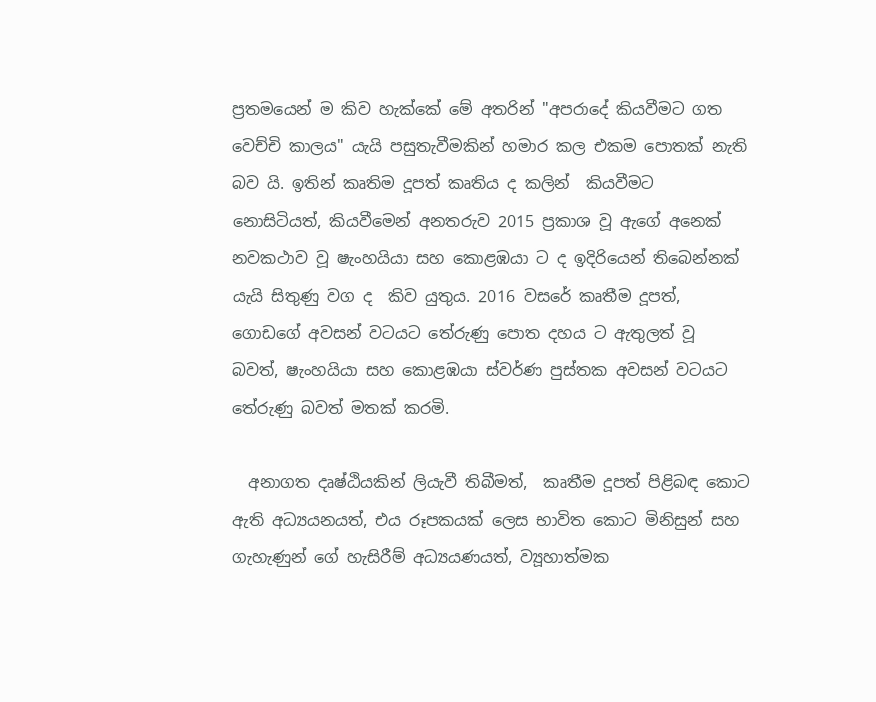ප්‍රතමයෙන් ම කිව හැක්කේ මේ අතරින් "අපරාදේ කියවීමට ගත වෙච්චි කාලය" යැයි පසුතැවීමකින් හමාර කල එකම පොතක් නැති බව යි. ඉතින් කෘතිම දූපත් කෘතිය ද කලින්  කියවීමට නොසිටියත්, කියවීමෙන් අනතරුව 2015 ප්‍රකාශ වූ ඇගේ අනෙක් නවකථාව වූ ෂැංහයියා සහ කොළඹයා ට ද ඉදිරියෙන් තිබෙන්නක් යැයි සිතුණු වග ද  කිව යුතුය. 2016 වසරේ කෘතීම දූපත්, ගොඩගේ අවසන් වටයට තේරුණු පොත දහය ට ඇතුලත් වූ බවත්, ෂැංහයියා සහ කොළඹයා ස්වර්ණ පුස්තක අවසන් වටයට තේරුණු බවත් මතක් කරමි.

  අනාගත දෘෂ්ඨියකින් ලියැවී තිබීමත්,  කෘතීම දූපත් පිළිබඳ කොට ඇති අධ්‍යයනයත්, එය රූපකයක් ලෙස භාවිත කොට මිනිසුන් සහ ගැහැණුන් ගේ හැසිරීම් අධ්‍යයණයත්, ව්‍යූහාත්මක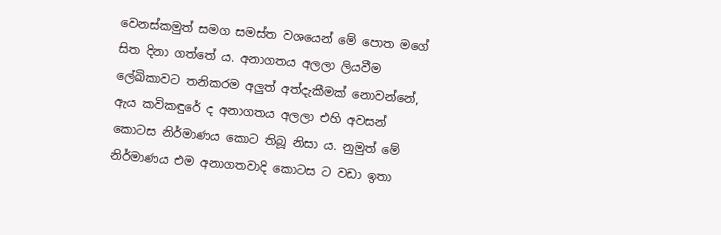වෙනස්කමුත් සමග සමස්ත වශයෙන් මේ පොත මගේ සිත දිනා ගත්තේ ය. අනාගතය අලලා ලියවීම ලේඛිකාවට තනිකරම අලුත් අත්දැකීමක් නොවන්නේ, ඇය කවිකඳුරේ ද අනාගතය අලලා එහි අවසන් කොටස නිර්මාණය කොට තිබූ නිසා ය. නුමුත් මේ නිර්මාණය එම අනාගතවාදි කොටස ට වඩා ඉතා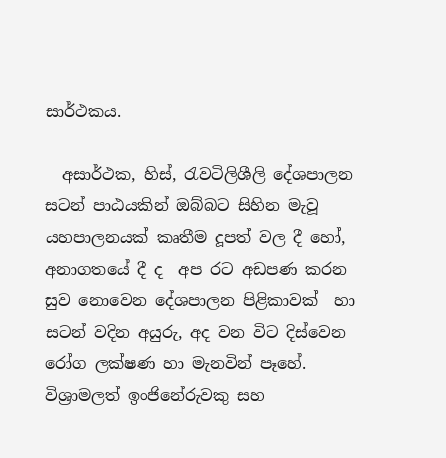සාර්ථකය.

  අසාර්ථක, හිස්, රැවටිලිශීලි දේශපාලන සටන් පාඨයකින් ඔබ්බට සිහින මැවූ යහපාලනයක් කෘතීම දූපත් වල දී හෝ,  අනාගතයේ දී ද  අප රට අඩපණ කරන සුව නොවෙන දේශපාලන පිළිකාවක්  හා සටන් වදින අයුරු, අද වන විට දිස්වෙන රෝග ලක්ෂණ හා මැනවින් පෑහේ.  විශ්‍රාමලත් ඉංජිනේරුවකු සහ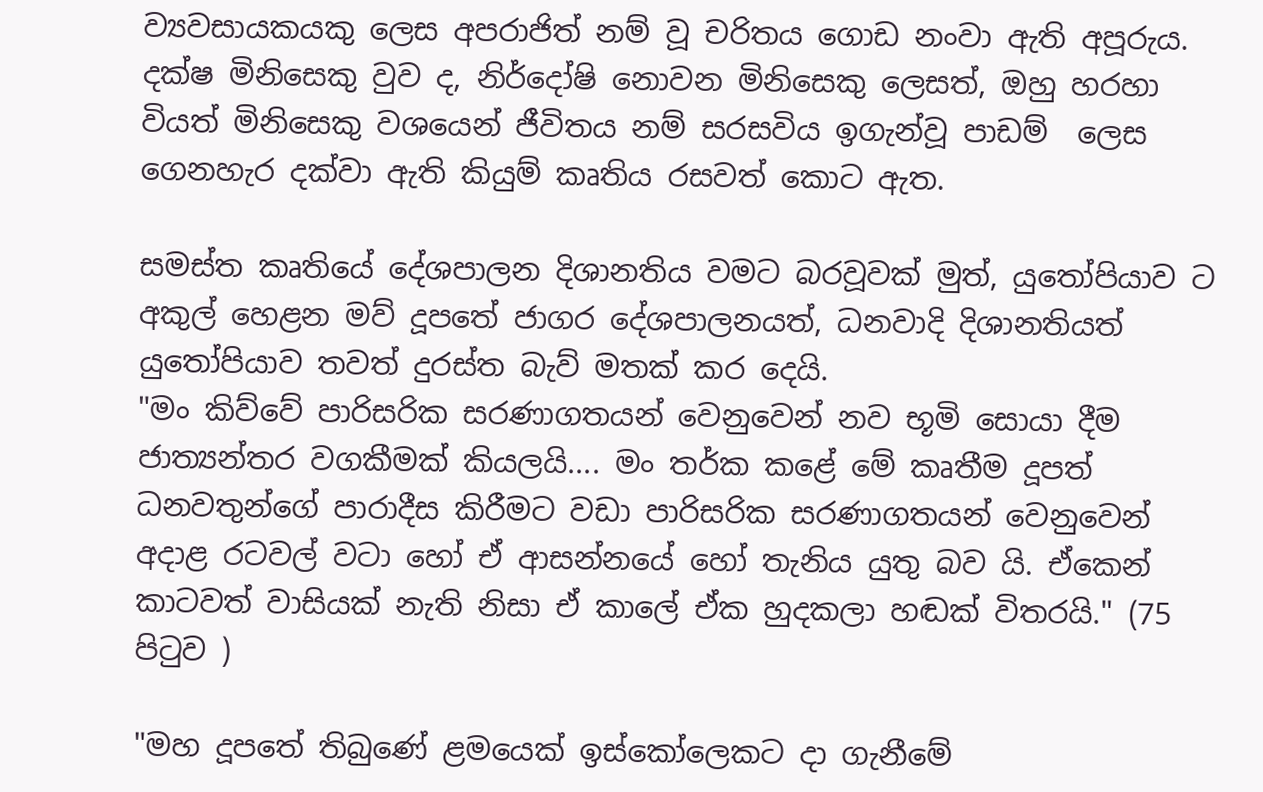ව්‍යවසායකයකු ලෙස අපරාජිත් නම් වූ චරිතය ගොඩ නංවා ඇති අපූරුය. දක්ෂ මිනිසෙකු වුව ද, නිර්දෝෂි නොවන මිනිසෙකු ලෙසත්, ඔහු හරහා වියත් මිනිසෙකු වශයෙන් ජීවිතය නම් සරසවිය ඉගැන්වූ පාඩම්  ලෙස ගෙනහැර දක්වා ඇති කියුම් කෘතිය රසවත් කොට ඇත.

සමස්ත කෘතියේ දේශපාලන දිශානතිය වමට බරවූවක් මුත්, යුතෝපියාව ට අකුල් හෙළන මව් දූපතේ ජාගර දේශපාලනයත්, ධනවාදි දිශානතියත් යුතෝපියාව තවත් දුරස්ත බැව් මතක් කර දෙයි.
"මං කිව්වේ පාරිසරික සරණාගතයන් වෙනුවෙන් නව භූමි සොයා දීම ජාත්‍යන්තර වගකීමක් කියලයි.... මං තර්ක කළේ මේ කෘතීම දූපත් ධනවතුන්ගේ පාරාදීස කිරීමට වඩා පාරිසරික සරණාගතයන් වෙනුවෙන් අදාළ රටවල් වටා හෝ ඒ ආසන්නයේ හෝ තැනිය යුතු බව යි. ඒකෙන් කාටවත් වාසියක් නැති නිසා ඒ කාලේ ඒක හුදකලා හඬක් විතරයි." (75 පිටුව )

"මහ දූපතේ තිබුණේ ළමයෙක් ඉස්කෝලෙකට දා ගැනීමේ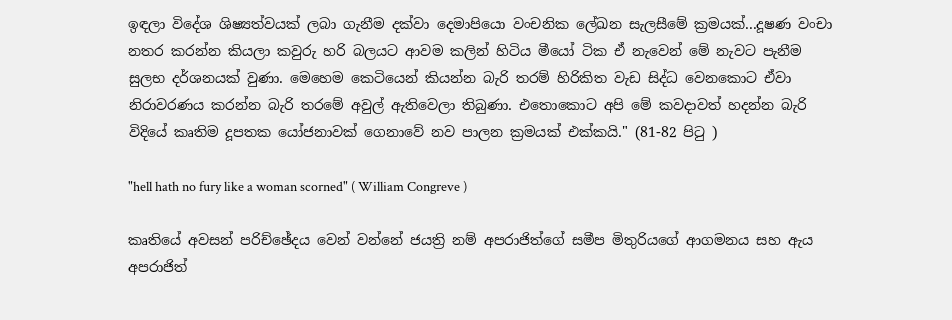ඉඳලා විදේශ ශිෂ්‍යත්වයක් ලබා ගැනීම දක්වා දෙමාපියො වංචනික ලේඛන සැලසීමේ ක්‍රමයක්...දූෂණ වංචා නතර කරන්න කියලා කවුරු හරි බලයට ආවම කලින් හිටිය මීයෝ ටික ඒ නැවෙන් මේ නැවට පැනීම සුලභ දර්ශනයක් වුණා. මෙහෙම කෙටියෙන් කියන්න බැරි තරම් හිරිකිත වැඩ සිද්ධ වෙනකොට ඒවා නිරාවරණය කරන්න බැරි තරමේ අවුල් ඇතිවෙලා තිබුණා. එතොකොට අපි මේ කවදාවත් හදන්න බැරි විදියේ කෘතිම දූපතක යෝජනාවක් ගෙනාවේ නව පාලන ක්‍රමයක් එක්කයි." (81-82 පිටු )

"hell hath no fury like a woman scorned" ( William Congreve )

කෘතියේ අවසන් පරිච්ඡේදය වෙන් වන්නේ ජයත්‍රි නම් අපරාජිත්ගේ සමීප මිතුරියගේ ආගමනය සහ ඇය අපරාජිත්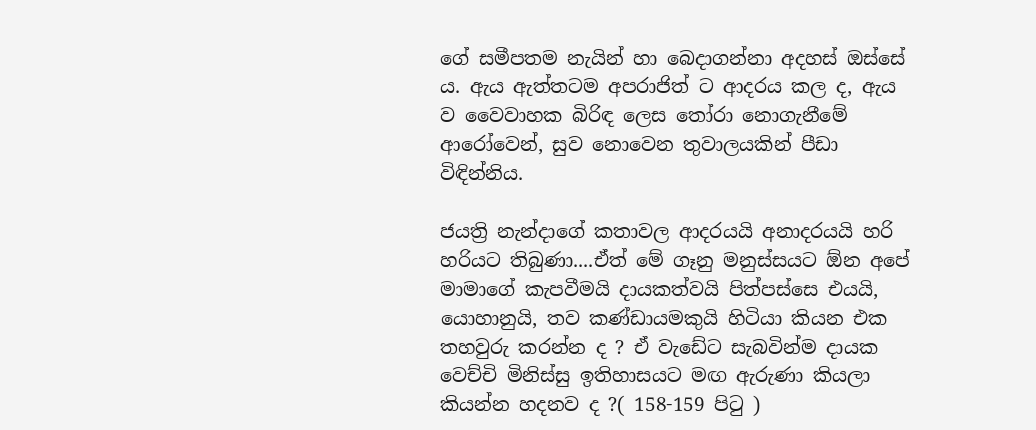ගේ සමීපතම නැයින් හා බෙදාගන්නා අදහස් ඔස්සේ ය. ඇය ඇත්තටම අපරාජිත් ට ආදරය කල ද, ඇය ව වෛවාහක බිරිඳ ලෙස තෝරා නොගැනීමේ ආරෝවෙන්, සුව නොවෙන තුවාලයකින් පීඩා විඳින්නිය.

ජයත්‍රි නැන්දාගේ කතාවල ආදරයයි අනාදරයයි හරි හරියට තිබුණා....ඒත් මේ ගෑනු මනුස්සයට ඕන අපේ මාමාගේ කැපවීමයි දායකත්වයි පිත්පස්සෙ එයයි, යොහානුයි, තව කණ්ඩායමකුයි හිටියා කියන එක තහවුරු කරන්න ද ? ඒ වැඩේට සැබවින්ම දායක වෙච්චි මිනිස්සු ඉතිහාසයට මඟ ඇරුණා කියලා කියන්න හදනව ද ?( 158-159 පිටු )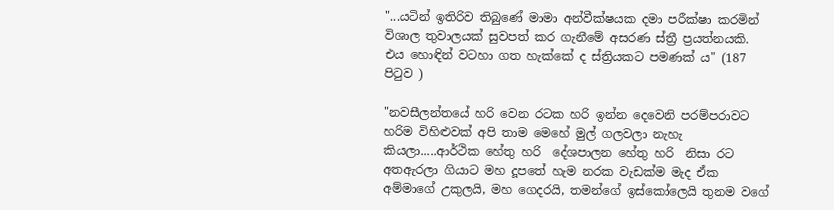"...යටින් ඉතිරිව තිබුණේ මාමා අන්වීක්ෂයක දමා පරීක්ෂා කරමින් විශාල තුවාලයක් සුවපත් කර ගැනීමේ අසරණ ස්ත්‍රී ප්‍රයත්නයකි. එය හොඳින් වටහා ගත හැක්කේ ද ස්ත්‍රියකට පමණක් ය" (187 පිටුව )

"නවසීලන්තයේ හරි වෙන රටක හරි ඉන්න දෙවෙනි පරම්පරාවට හරිම විහිළුවක් අපි තාම මෙහේ මුල් ගලවලා නැහැ කියලා.....ආර්ථික හේතු හරි  දේශපාලන හේතු හරි  නිසා රට අතඇරලා ගියාට මහ දූපතේ හැම නරක වැඩක්ම මැද ඒක අම්මාගේ උකුලයි, මහ ගෙදරයි, තමන්ගේ ඉස්කෝලෙයි තුනම වගේ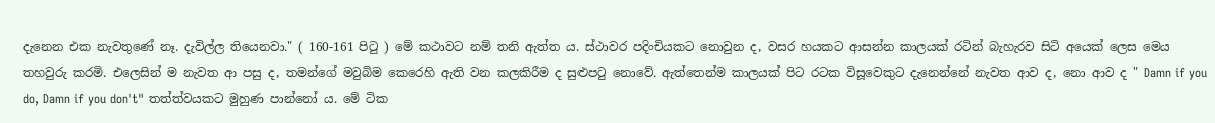දැනෙන එක නැවතුණේ නෑ. දැවිල්ල තියෙනවා." ( 160-161 පිටු ) මේ කථාවට නම් තනි ඇත්ත ය. ස්ථාවර පදිංචියකට නොවුන ද, වසර හයකට ආසන්න කාලයක් රටින් බැහැරව සිටි අයෙක් ලෙස මෙය තහවුරු කරමි. එලෙසින් ම නැවත ආ පසු ද, තමන්ගේ මවුබිම කෙරෙහි ඇති වන කලකිරීම ද සුළුපටු නොවේ. ඇත්තෙන්ම කාලයක් පිට රටක විසූවෙකුට දැනෙන්නේ නැවත ආව ද, නො ආව ද " Damn if you do, Damn if you don't" තත්ත්වයකට මුහුණ පාන්නෝ ය. මේ ටික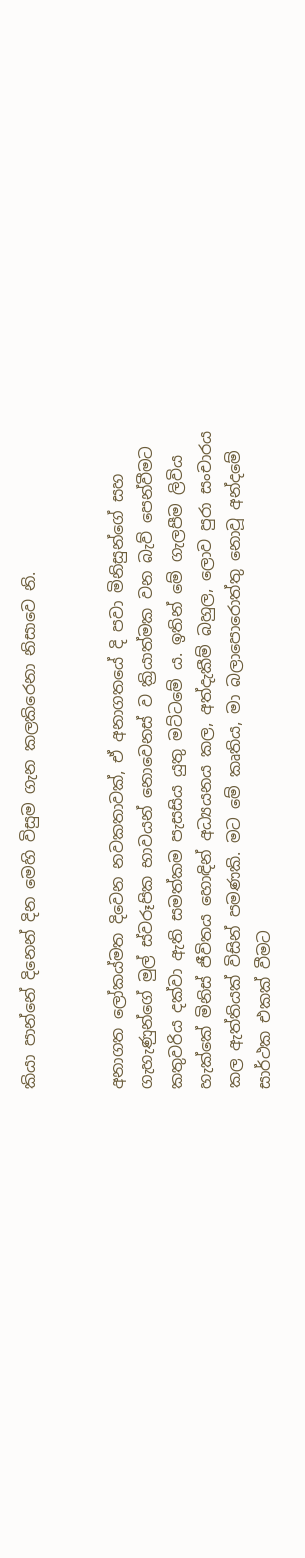කියා පාන්නේ දිනෙන් දින මෙහි විසුම ගැන කලකිරෙනා නිසාවෙ නි.


අනාගත ලෝකය්මත දිවෙන නවකතාවක්, ඒ අනාගතයේ දි පවා මිනිසුන්ගේ සහ ගැහැණුන්ගේ මුල් ස්වරූපික භාවයන් නොවෙනස් ව ක්‍රියාත්මක වන බැව් පෙන්වීමට කතුවරිය දක්වා ඇති සමත්කම පැසසිය යුතු මට්ටමේ ය. ඉතින් මේ ගැලපීම ලිවිය හැක්කේ මිනිස් ජීවිතය හොඳින් අධ්‍යයනය කල, අත්දැකීම් බහුල, ලොව පුරා සංචාරය කල ඇත්තියක් විසින් පමණකි. මට මේ කෘතිය, මා බලාපොරොත්තු නොවූ අන්දමේ සාර්ථක එකක් වීමට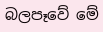බලපෑවේ මේ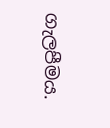ගැලපීමය.